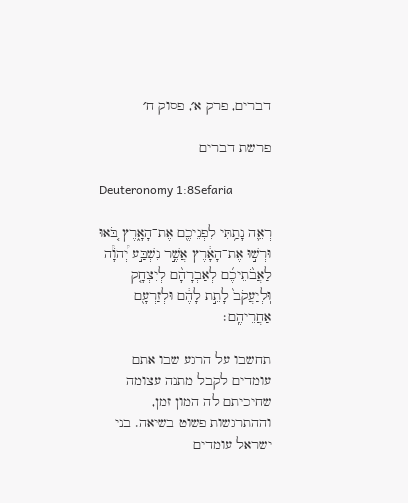דברים, פרק א׳, פסוק ח׳

פרשת דברים

Deuteronomy 1:8Sefaria

רְאֵ֛ה נָתַ֥תִּי לִפְנֵיכֶ֖ם אֶת־הָאָ֑רֶץ בֹּ֚אוּ וּרְשׁ֣וּ אֶת־הָאָ֔רֶץ אֲשֶׁ֣ר נִשְׁבַּ֣ע יְ֠הֹוָ֠ה לַאֲבֹ֨תֵיכֶ֜ם לְאַבְרָהָ֨ם לְיִצְחָ֤ק וּֽלְיַעֲקֹב֙ לָתֵ֣ת לָהֶ֔ם וּלְזַרְעָ֖ם אַחֲרֵיהֶֽם׃

תחשבו על הרגע שבו אתם עומדים לקבל מתנה עצומה שחיכיתם לה המון זמן, וההתרגשות פשוט בשיאה. בני ישראל עומדים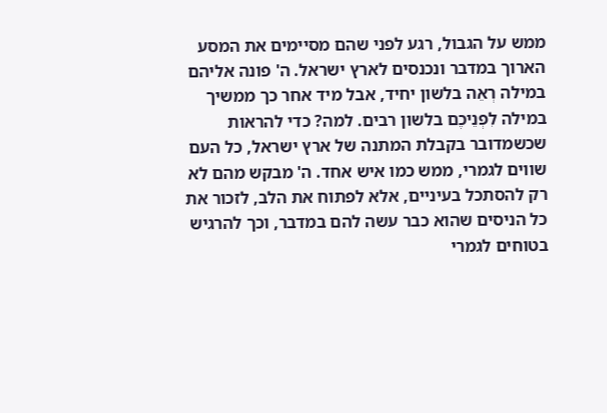ממש על הגבול, רגע לפני שהם מסיימים את המסע הארוך במדבר ונכנסים לארץ ישראל. ה' פונה אליהם במילה רְאֵה בלשון יחיד, אבל מיד אחר כך ממשיך במילה לִפְנֵיכֶם בלשון רבים. למה? כדי להראות שכשמדובר בקבלת המתנה של ארץ ישראל, כל העם שווים לגמרי, ממש כמו איש אחד. ה' מבקש מהם לא רק להסתכל בעיניים, אלא לפתוח את הלב, לזכור את כל הניסים שהוא כבר עשה להם במדבר, וכך להרגיש בטוחים לגמרי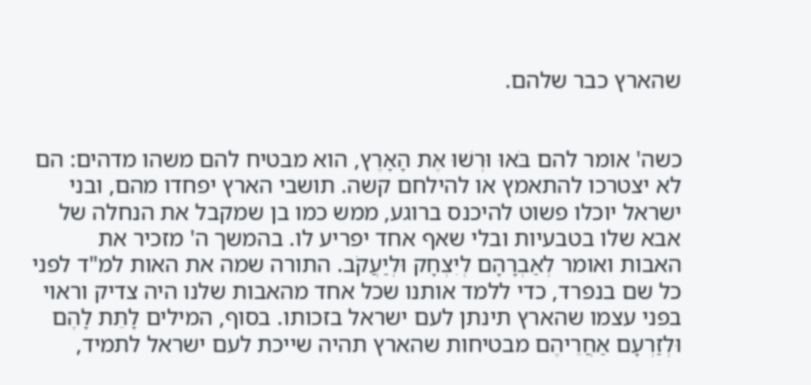שהארץ כבר שלהם.


כשה' אומר להם בֹּאוּ וּרְשׁוּ אֶת הָאָרֶץ, הוא מבטיח להם משהו מדהים: הם לא יצטרכו להתאמץ או להילחם קשה. תושבי הארץ יפחדו מהם, ובני ישראל יוכלו פשוט להיכנס ברוגע, ממש כמו בן שמקבל את הנחלה של אבא שלו בטבעיות ובלי שאף אחד יפריע לו. בהמשך ה' מזכיר את האבות ואומר לְאַבְרָהָם לְיִצְחָק וּלְיַעֲקֹב. התורה שמה את האות למ"ד לפני כל שם בנפרד, כדי ללמד אותנו שכל אחד מהאבות שלנו היה צדיק וראוי בפני עצמו שהארץ תינתן לעם ישראל בזכותו. בסוף, המילים לָתֵת לָהֶם וּלְזַרְעָם אַחֲרֵיהֶם מבטיחות שהארץ תהיה שייכת לעם ישראל לתמיד,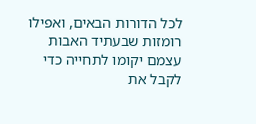לכל הדורות הבאים, ואפילו רומזות שבעתיד האבות עצמם יקומו לתחייה כדי לקבל את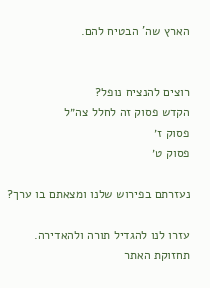הארץ שה' הבטיח להם.


רוצים להנציח נופל?
הקדש פסוק זה לחלל צה״ל
פסוק ז׳
פסוק ט׳

נעזרתם בפירוש שלנו ומצאתם בו ערך?

עזרו לנו להגדיל תורה ולהאדירה. תחזוקת האתר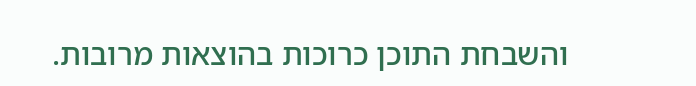והשבחת התוכן כרוכות בהוצאות מרובות.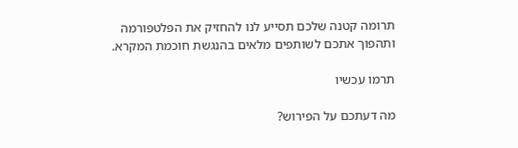תרומה קטנה שלכם תסייע לנו להחזיק את הפלטפורמה ותהפוך אתכם לשותפים מלאים בהנגשת חוכמת המקרא.

תרמו עכשיו

מה דעתכם על הפירוש?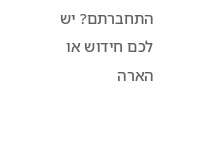התחברתם? יש לכם חידוש או הארה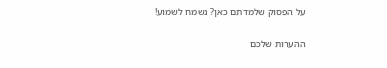על הפסוק שלמדתם כאן? נשמח לשמוע!

ההערות שלכם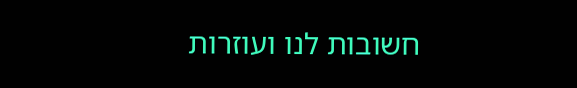חשובות לנו ועוזרות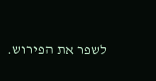לשפר את הפירוש.